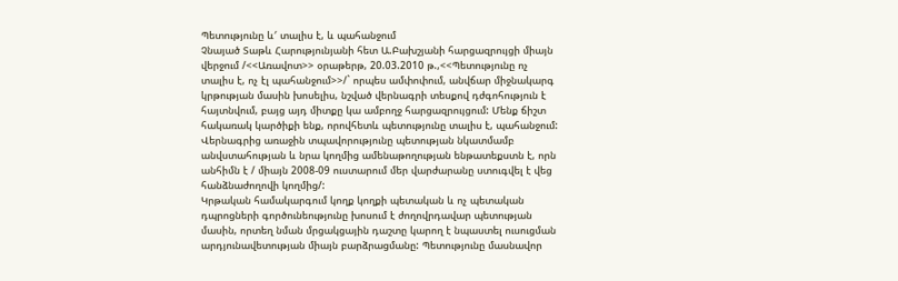Պետությունը և′ տալիս է, և պահանջում
Չնայած Տաթև Հարությունյանի հետ Ա.Բախշյանի հարցազրույցի միայն վերջում /<<Առավոտ>> օրաթերթ, 20.03.2010 թ.,<<Պետությունը ոչ տալիս է, ոչ էլ պահանջում>>/` որպես ամփոփում, անվճար միջնակարգ կրթության մասին խոսելիս, նշված վերնագրի տեսքով դժգոհություն է հայտնվում, բայց այդ միտքը կա ամբողջ հարցազրույցում: Մենք ճիշտ հակառակ կարծիքի ենք, որովհետև պետությունը տալիս է, պահանջում:
Վերնագրից առաջին տպավորությունը պետության նկատմամբ անվստահության և նրա կողմից ամենաթողության ենթատեքստն է, որն անհիմն է / միայն 2008-09 ուստարում մեր վարժարանը ստուգվել է վեց հանձնաժողովի կողմից/:
Կրթական համակարգում կողք կողքի պետական և ոչ պետական դպրոցների գործունեությունը խոսում է ժողովրդավար պետության մասին, որտեղ նման մրցակցային դաշտը կարող է նպաստել ուսուցման արդյունավետության միայն բարձրացմանը: Պետությունը մասնավոր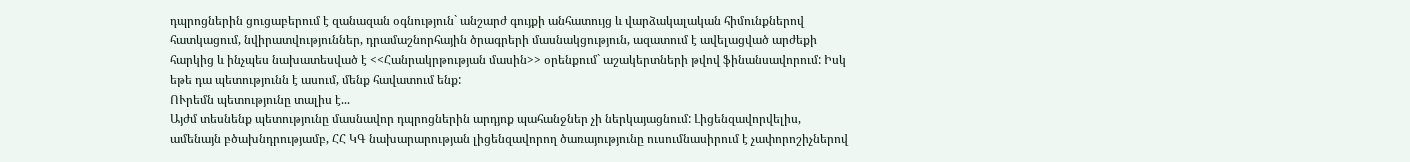դպրոցներին ցուցաբերում է զանազան օգնություն` անշարժ գույքի անհատույց և վարձակալական հիմունքներով հատկացում, նվիրատվություններ, դրամաշնորհային ծրագրերի մասնակցություն, ազատում է ավելացված արժեքի հարկից և ինչպես նախատեսված է <<Հանրակրթության մասին>> օրենքում` աշակերտների թվով ֆինանսավորում: Իսկ եթե դա պետությունն է ասում, մենք հավատում ենք:
ՈՒրեմն պետությունը տալիս է...
Այժմ տեսնենք պետությունը մասնավոր դպրոցներին արդյոք պահանջներ չի ներկայացնում: Լիցենզավորվելիս, ամենայն բծախնդրությամբ, ՀՀ ԿԳ նախարարության լիցենզավորող ծառայությունը ուսումնասիրում է չափորոշիչներով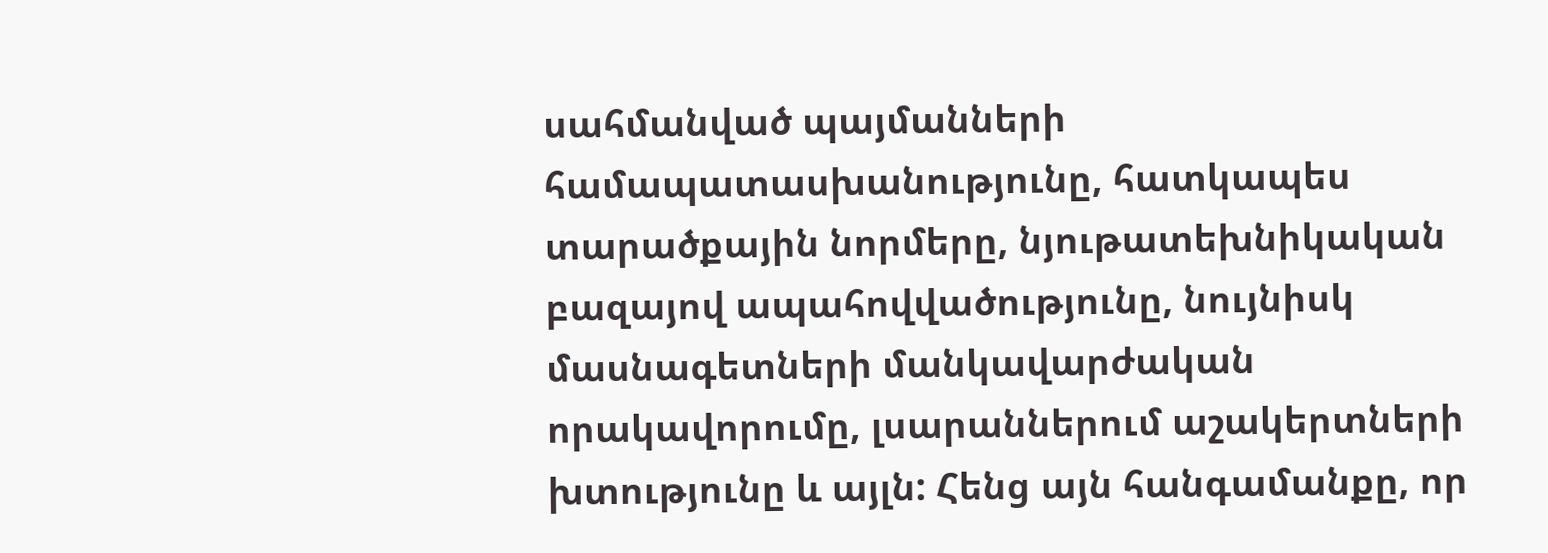սահմանված պայմանների համապատասխանությունը, հատկապես տարածքային նորմերը, նյութատեխնիկական բազայով ապահովվածությունը, նույնիսկ մասնագետների մանկավարժական որակավորումը, լսարաններում աշակերտների խտությունը և այլն: Հենց այն հանգամանքը, որ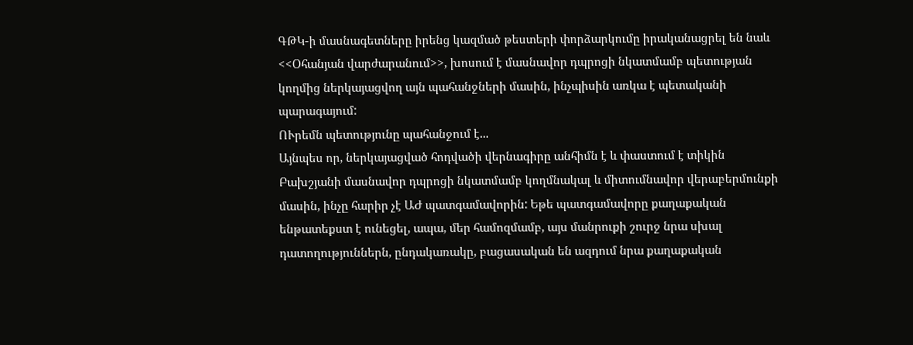ԳԹԿ-ի մասնագետները իրենց կազմած թեստերի փորձարկումը իրականացրել են նաև <<Օհանյան վարժարանում>>, խոսում է մասնավոր դպրոցի նկատմամբ պետության կողմից ներկայացվող այն պահանջների մասին, ինչպիսին առկա է պետականի պարագայում:
ՈՒրեմն պետությունը պահանջում է...
Այնպես որ, ներկայացված հոդվածի վերնագիրը անհիմն է և փաստում է տիկին Բախշյանի մասնավոր դպրոցի նկատմամբ կողմնակալ և միտումնավոր վերաբերմունքի մասին, ինչը հարիր չէ ԱԺ պատգամավորին: Եթե պատգամավորը քաղաքական ենթատեքստ է ունեցել, ապա, մեր համոզմամբ, այս մանրուքի շուրջ նրա սխալ դատողություններն, ընդակառակը, բացասական են ազդում նրա քաղաքական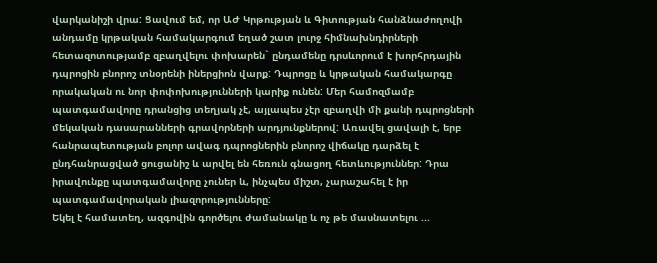վարկանիշի վրա: Ցավում եմ, որ ԱԺ Կրթության և Գիտության հանձնաժողովի անդամը կրթական համակարգում եղած շատ լուրջ հիմնախնդիրների հետազոտությամբ զբաղվելու փոխարեն` ընդամենը դրսևորում է խորհրդային դպրոցին բնորոշ տնօրենի իներցիոն վարք: Դպրոցը և կրթական համակարգը որակական ու նոր փոփոխությունների կարիք ունեն: Մեր համոզմամբ պատգամավորը դրանցից տեղյակ չէ, այլապես չէր զբաղվի մի քանի դպրոցների մեկական դասարանների գրավորների արդյունքներով: Առավել ցավալի է, երբ հանրապետության բոլոր ավագ դպրոցներին բնորոշ վիճակը դարձել է ընդհանրացված ցուցանիշ և արվել են հեռուն գնացող հետևություններ: Դրա իրավունքը պատգամավորը չուներ և, ինչպես միշտ, չարաշահել է իր պատգամավորական լիազորությունները:
Եկել է համատեղ, ազգովին գործելու ժամանակը և ոչ թե մասնատելու ...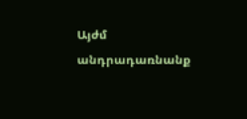Այժմ անդրադառնանք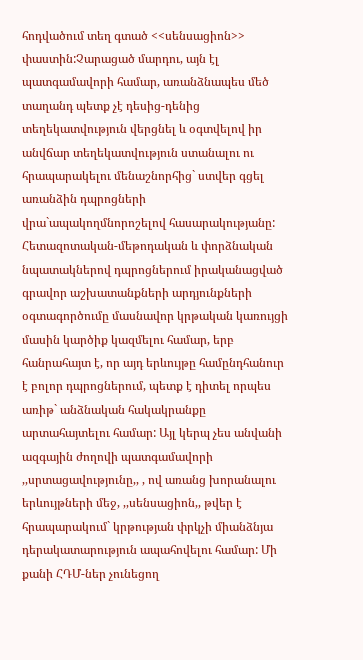հոդվածում տեղ գտած <<սենսացիոն>> փաստին:Չարացած մարդու, այն էլ պատգամավորի համար, առանձնապես մեծ տաղանդ պետք չէ դեսից-դենից տեղեկատվություն վերցնել և օգտվելով իր անվճար տեղեկատվություն ստանալու ու հրապարակելու մենաշնորհից` ստվեր գցել առանձին դպրոցների վրա`ապակողմնորոշելով հասարակությանը: Հետազոտական-մեթոդական և փորձնական նպատակներով դպրոցներում իրականացված գրավոր աշխատանքների արդյունքների օգտագործումը մասնավոր կրթական կառույցի մասին կարծիք կազմելու համար, երբ հանրահայտ է, որ այդ երևույթը համընդհանուր է բոլոր դպրոցներում, պետք է դիտել որպես առիթ` անձնական հակակրանքը արտահայտելու համար: Այլ կերպ չես անվանի ազգային ժողովի պատգամավորի ,,սրտացավությունը,, , ով առանց խորանալու երևույթների մեջ, ,,սենսացիոն,, թվեր է հրապարակում` կրթության փրկչի միանձնյա դերակատարություն ապահովելու համար: Մի քանի ՀԴՄ-ներ չունեցող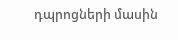դպրոցների մասին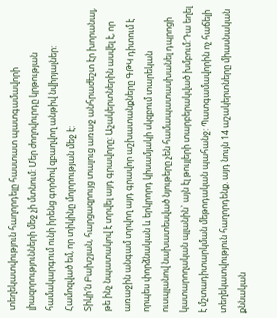տեղեկատվություն հաղորդելը հաստատ պատգամավորի լիազորությունների մեջ չի մտնում: Մեր ժողովուրդը կրթության համակարգում ունի իրենց գործով զբաղվող անթիվ նվիրյալներ: Համոզված եմ, որ տիկինը մոլորության մեջ է:
Տիկի′ն Բախշյան, հարցազրույց տալուց առաջ անհրաժեշտ էր խորանալ, թե ինչ նպատակով է տրվել այդ գրավորը: Աշակերտներին ասվել է, որ առաջին անգամ տրվող այդ գրավոր աշխատանքները ԳԹԿ դիտում է որպես փորձնական և երկրորդ կիսամյակի սկզբում տարեկան ուսպլանով նախատեսված նյութերը չեն համապատասխանել դպրոցի կատարողական պլանին` այն էլ թույլերի տարբերակված խմբում:Դա եղել է մշտադիտարկման մեթոդական պահանջ: Պատգամավորին ոչ հաճելի տեղեկատվություն հաղորդենք. այդ նույն 14 աշակերտները միասնական քննական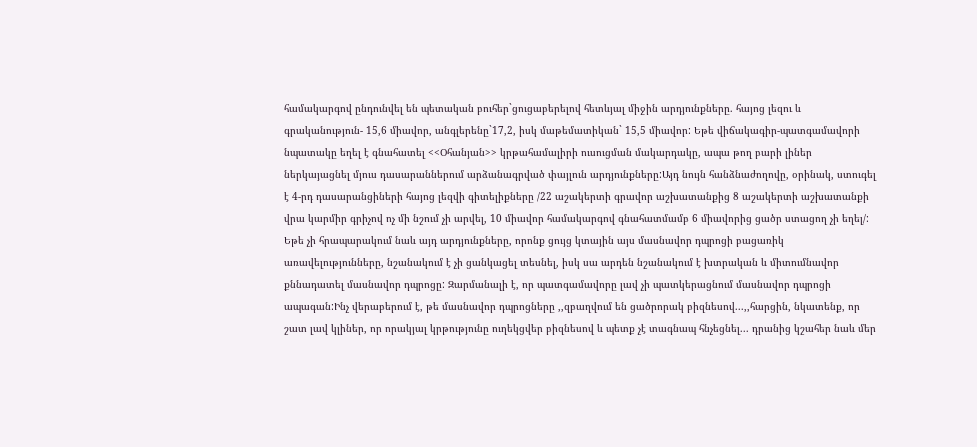համակարգով ընդունվել են պետական բուհեր`ցուցաբերելով հետևյալ միջին արդյունքները. հայոց լեզու և գրականություն- 15,6 միավոր, անգլերենը`17,2, իսկ մաթեմատիկան` 15,5 միավոր: Եթե վիճակագիր-պատգամավորի նպատակը եղել է գնահատել <<Օհանյան>> կրթահամալիրի ուսուցման մակարդակը, ապա թող բարի լիներ ներկայացնել մյուս դասարաններում արձանագրված փայլուն արդյունքները:Այդ նույն հանձնաժողովը, օրինակ, ստուգել է 4-րդ դասարանցիների հայոց լեզվի գիտելիքները /22 աշակերտի գրավոր աշխատանքից 8 աշակերտի աշխատանքի վրա կարմիր գրիչով ոչ մի նշում չի արվել, 10 միավոր համակարգով գնահատմամբ 6 միավորից ցածր ստացող չի եղել/: Եթե չի հրապարակում նաև այդ արդյունքները, որոնք ցույց կտային այս մասնավոր դպրոցի բացառիկ առավելությունները, նշանակում է չի ցանկացել տեսնել, իսկ սա արդեն նշանակում է խտրական և միտումնավոր քննադատել մասնավոր դպրոցը: Զարմանալի է, որ պատգամավորը լավ չի պատկերացնում մասնավոր դպրոցի ապագան:Ինչ վերաբերում է, թե մասնավոր դպրոցները ,,զբաղվում են ցածրորակ բիզնեսով...,,հարցին, նկատենք, որ շատ լավ կլիներ, որ որակյալ կրթությունը ուղեկցվեր բիզնեսով և պետք չէ տագնապ հնչեցնել... դրանից կշահեր նաև մեր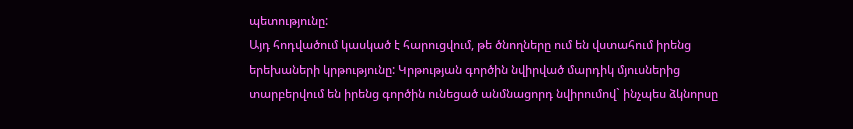պետությունը:
Այդ հոդվածում կասկած է հարուցվում, թե ծնողները ում են վստահում իրենց երեխաների կրթությունը: Կրթության գործին նվիրված մարդիկ մյուսներից տարբերվում են իրենց գործին ունեցած անմնացորդ նվիրումով` ինչպես ձկնորսը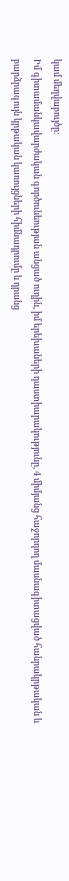կամ մեղվաբույծը:
Իմ գիտամանկավարժական գործունեության անցած ուղին, իմ երեխաների դաստիարակությունը, 4 միմյանց հաջորդող մասնագիտացված հանրակրթական և բարձրագույն կրթական կառույցների հիմնադրումը և դրանց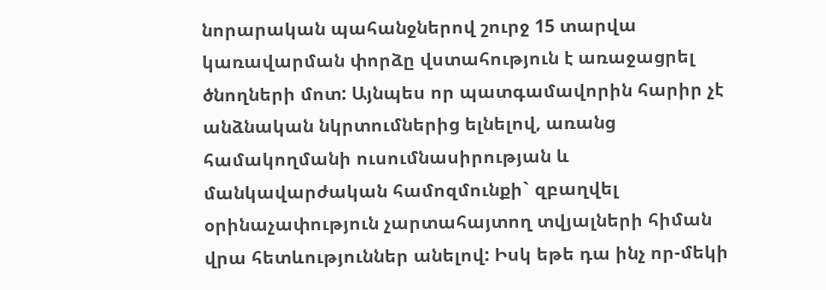նորարական պահանջներով շուրջ 15 տարվա կառավարման փորձը վստահություն է առաջացրել ծնողների մոտ: Այնպես որ պատգամավորին հարիր չէ անձնական նկրտումներից ելնելով, առանց համակողմանի ուսումնասիրության և մանկավարժական համոզմունքի` զբաղվել օրինաչափություն չարտահայտող տվյալների հիման վրա հետևություններ անելով: Իսկ եթե դա ինչ որ-մեկի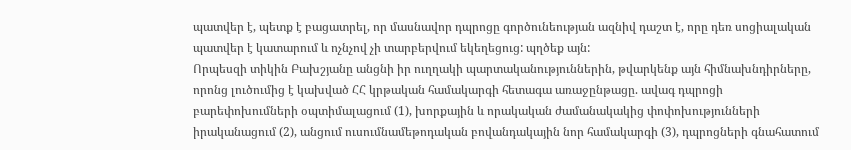պատվեր է, պետք է բացատրել, որ մասնավոր դպրոցը գործունեության ազնիվ դաշտ է, որը դեռ սոցիալական պատվեր է կատարում և ոչնչով չի տարբերվում եկեղեցուց: պղծեք այն:
Որպեսզի տիկին Բախշյանը անցնի իր ուղղակի պարտականություններին, թվարկենք այն հիմնախնդիրները, որոնց լուծումից է կախված ՀՀ կրթական համակարգի հետագա առաջընթացը. ավագ դպրոցի բարեփոխումների օպտիմալացում (1), խորքային և որակական ժամանակակից փոփոխությունների իրականացում (2), անցում ուսումնամեթոդական բովանդակային նոր համակարգի (3), դպրոցների գնահատում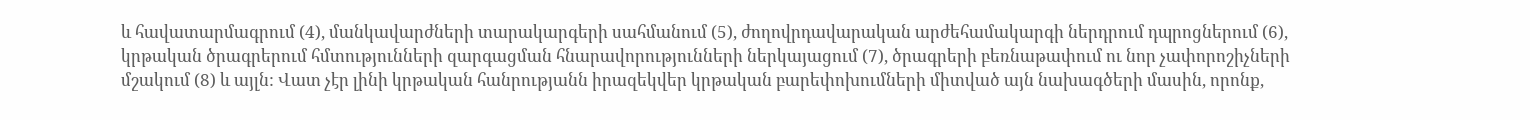և հավատարմագրում (4), մանկավարժների տարակարգերի սահմանում (5), ժողովրդավարական արժեհամակարգի ներդրում դպրոցներում (6), կրթական ծրագրերում հմտությունների զարգացման հնարավորությունների ներկայացում (7), ծրագրերի բեռնաթափում ու նոր չափորոշիչների մշակում (8) և այլն: Վատ չէր լինի կրթական հանրությանն իրազեկվեր կրթական բարեփոխումների միտված այն նախագծերի մասին, որոնք,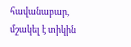հավանաբար, մշակել է տիկին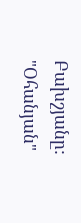Բախշյանը:
"Օհանյան"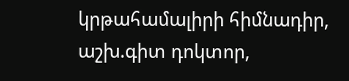կրթահամալիրի հիմնադիր, աշխ.գիտ դոկտոր,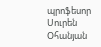պրոֆեսոր Սուրեն Օհանյան